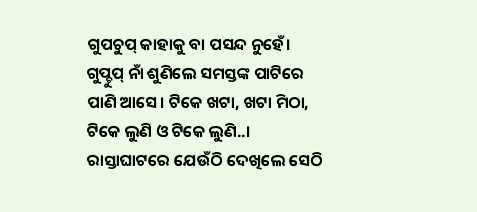ଗୁପଚୁପ୍ କାହାକୁ ବା ପସନ୍ଦ ନୁହେଁ। ଗୁପ୍ଚୁପ୍ ନାଁ ଶୁଣିଲେ ସମସ୍ତଙ୍କ ପାଟିରେ ପାଣି ଆସେ। ଟିକେ ଖଟା, ଖଟା ମିଠା, ଟିକେ ଲୁଣି ଓ ଟିକେ ଲୁଣି..। ରାସ୍ତାଘାଟରେ ଯେଉଁଠି ଦେଖିଲେ ସେଠି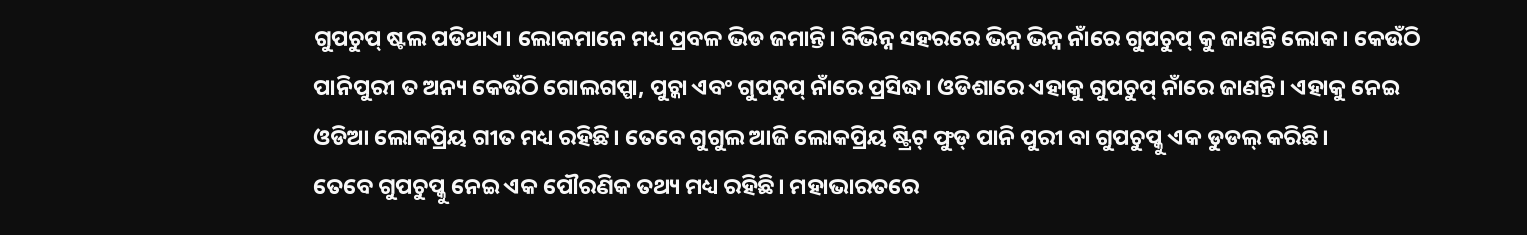ଗୁପଚୁପ୍ ଷ୍ଟଲ ପଡିଥାଏ। ଲୋକମାନେ ମଧ୍ୟ ପ୍ରବଳ ଭିଡ ଜମାନ୍ତି। ବିଭିନ୍ନ ସହରରେ ଭିନ୍ନ ଭିନ୍ନ ନାଁରେ ଗୁପଚୁପ୍ କୁ ଜାଣନ୍ତି ଲୋକ । କେଉଁଠି ପାନିପୁରୀ ତ ଅନ୍ୟ କେଉଁଠି ଗୋଲଗପ୍ପା, ପୁଚ୍କା ଏବଂ ଗୁପଚୁପ୍ ନାଁରେ ପ୍ରସିଦ୍ଧ। ଓଡିଶାରେ ଏହାକୁ ଗୁପଚୁପ୍ ନାଁରେ ଜାଣନ୍ତି। ଏହାକୁ ନେଇ ଓଡିଆ ଲୋକପ୍ରିୟ ଗୀତ ମଧ୍ୟ ରହିଛି। ତେବେ ଗୁଗୁଲ ଆଜି ଲୋକପ୍ରିୟ ଷ୍ଟ୍ରିଟ୍ ଫୁଡ୍ ପାନି ପୁରୀ ବା ଗୁପଚୁପ୍କୁ ଏକ ଡୁଡଲ୍ କରିଛି।
ତେବେ ଗୁପଚୁପ୍କୁ ନେଇ ଏକ ପୌରଣିକ ତଥ୍ୟ ମଧ୍ୟ ରହିଛି। ମହାଭାରତରେ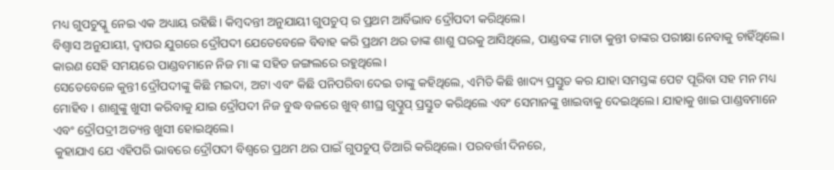ମଧ୍ୟ ଗୁପଚୁପ୍କୁ ନେଇ ଏକ ଅଧ୍ୟାୟ ରହିଛି। କିମ୍ବଦନ୍ତୀ ଅନୁଯାୟୀ ଗୁପଚୁପ୍ ର ପ୍ରଥମ ଆର୍ବିଭାବ ଦ୍ରୌପଦୀ କରିଥିଲେ।
ବିଶ୍ୱାସ ଅନୁଯାୟୀ, ଦ୍ୱାପର ଯୁଗରେ ଦ୍ରୌପଦୀ ଯେତେବେଳେ ବିବାହ କରି ପ୍ରଥମ ଥର ତାଙ୍କ ଶାଶୁ ଘରକୁ ଆସିଥିଲେ, ପାଣ୍ଡବଙ୍କ ମାତା କୁନ୍ତୀ ତାଙ୍କର ପରୀକ୍ଷା ନେବାକୁ ଚାହିଁଥିଲେ। କାରଣ ସେହି ସମୟରେ ପାଣ୍ଡବମାନେ ନିଜ ମା ଙ୍କ ସହିତ ଜଙ୍ଗଲରେ ରହୁଥିଲେ।
ସେତେବେଳେ କୁନ୍ତୀ ଦ୍ରୌପଦୀଙ୍କୁ କିଛି ମଇଦା, ଅଟା ଏବଂ କିଛି ପନିପରିବା ଦେଇ ତାଙ୍କୁ କହିଥିଲେ, ଏମିତି କିଛି ଖାଦ୍ୟ ପ୍ରସ୍ତୁତ କର ଯାହା ସମସ୍ତଙ୍କ ପେଟ ପୂରିବା ସହ ମନ ମଧ୍ୟ ମୋହିବ । ଶାଶୁଙ୍କୁ ଖୁସୀ କରିବାକୁ ଯାଇ ଦ୍ରୌପଦୀ ନିଜ ବୁଦ୍ଧ ବଳରେ ଖୁବ୍ ଶୀଘ୍ର ଗୁପ୍ଚୁପ୍ ପ୍ରସ୍ତୁତ କରିଥିଲେ ଏବଂ ସେମାନଙ୍କୁ ଖାଇବାକୁ ଦେଇଥିଲେ। ଯାହାକୁ ଖାଇ ପାଣ୍ଡବମାନେ ଏବଂ ଦ୍ରୌପଦ୍ରୀ ଅତ୍ୟନ୍ତ ଖୁସୀ ହୋଇଥିଲେ।
କୁହାଯାଏ ଯେ ଏହିପରି ଭାବରେ ଦ୍ରୌପଦୀ ବିଶ୍ୱରେ ପ୍ରଥମ ଥର ପାଇଁ ଗୁପଚୁପ୍ ତିଆରି କରିଥିଲେ। ପରବର୍ତ୍ତୀ ଦିନରେ,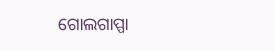ଗୋଲଗାପ୍ପା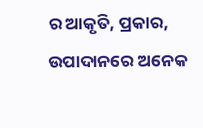ର ଆକୃତି, ପ୍ରକାର, ଉପାଦାନରେ ଅନେକ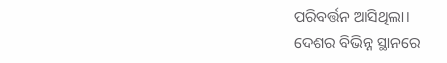ପରିବର୍ତ୍ତନ ଆସିଥିଲା।
ଦେଶର ବିଭିନ୍ନ ସ୍ଥାନରେ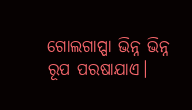ଗୋଲଗାପ୍ପା ଭିନ୍ନ ଭିନ୍ନ ରୂପ ପରଷାଯାଏ।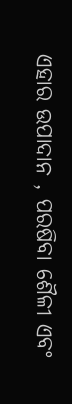ଏହାର ଉପାଦାନ , ପରଷିବା ଶୈଳୀ ଏବଂ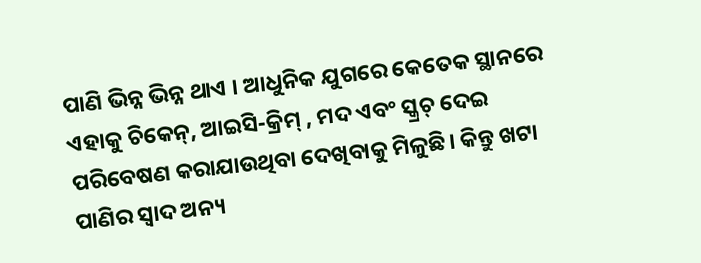ପାଣି ଭିନ୍ନ ଭିନ୍ନ ଥାଏ । ଆଧୁନିକ ଯୁଗରେ କେତେକ ସ୍ଥାନରେ ଏହାକୁ ଚିକେନ୍, ଆଇସି-କ୍ରିମ୍ , ମଦ ଏବଂ ସ୍କ୍ରଚ୍ ଦେଇ ପରିବେଷଣ କରାଯାଉଥିବା ଦେଖିବାକୁ ମିଳୁଛି। କିନ୍ତୁ ଖଟା ପାଣିର ସ୍ୱାଦ ଅନ୍ୟ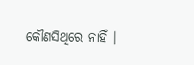କୌଣସିଥିରେ ନାହିଁ ।